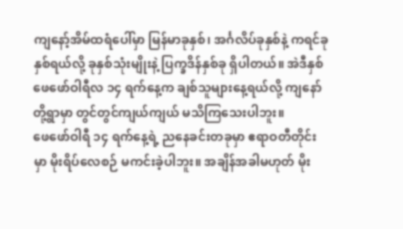ကျနော့်အိမ်ထရံပေါ်မှာ မြန်မာခုနှစ်၊ အင်္ဂလိပ်ခုနှစ်နဲ့ ကရင်ခုနှစ်ရယ်လို့ ခုနှစ်သုံးမျိုးနဲ့ ပြက္ခဒိန်နှစ်ခု ရှိပါတယ်။ အဲဒီနှစ် ဖေဖော်ဝါရီလ ၁၄ ရက်နေ့က ချစ်သူများနေ့ရယ်လို့ ကျနော်တို့ရွာမှာ တွင်တွင်ကျယ်ကျယ် မသိကြသေးပါဘူး။
ဖေဖော်ဝါရီ ၁၄ ရက်နေ့ရဲ့ ညနေခင်းတခုမှာ ဧရာဝတီတိုင်းမှာ မိုးရိပ်လေစဉ် မကင်းခဲ့ပါဘူး။ အချိန်အခါမဟုတ် မိုး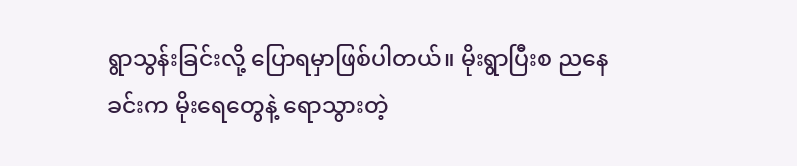ရွာသွန်းခြင်းလို့ ပြောရမှာဖြစ်ပါတယ်။ မိုးရွာပြီးစ ညနေခင်းက မိုးရေတွေနဲ့ ရောသွားတဲ့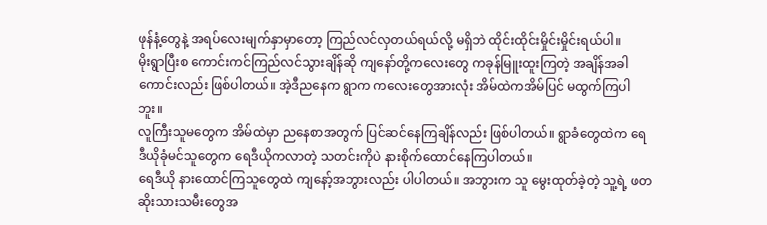ဖုန်နံ့တွေနဲ့ အရပ်လေးမျက်နှာမှာတော့ ကြည်လင်လှတယ်ရယ်လို့ မရှိဘဲ ထိုင်းထိုင်းမှိုင်းမှိုင်းရယ်ပါ။
မိုးရွာပြီးစ ကောင်းကင်ကြည်လင်သွားချိန်ဆို ကျနော်တို့ကလေးတွေ ကခုန်မြူးထူးကြတဲ့ အချိန်အခါကောင်းလည်း ဖြစ်ပါတယ်။ အဲ့ဒီညနေက ရွာက ကလေးတွေအားလုံး အိမ်ထဲကအိမ်ပြင် မထွက်ကြပါဘူး။
လူကြီးသူမတွေက အိမ်ထဲမှာ ညနေစာအတွက် ပြင်ဆင်နေကြချိန်လည်း ဖြစ်ပါတယ်။ ရွာခံတွေထဲက ရေဒီယိုခုံမင်သူတွေက ရေဒီယိုကလာတဲ့ သတင်းကိုပဲ နားစိုက်ထောင်နေကြပါတယ်။
ရေဒီယို နားထောင်ကြသူတွေထဲ ကျနော့်အဘွားလည်း ပါပါတယ်။ အဘွားက သူ မွေးထုတ်ခဲ့တဲ့ သူ့ရဲ့ ဖတဆိုးသားသမီးတွေအ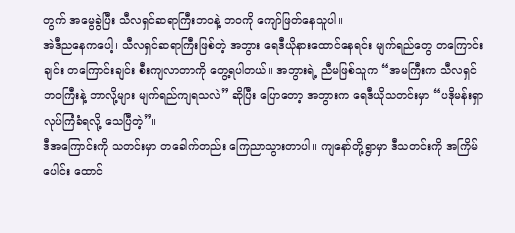တွက် အမွေခွဲပြီး သီလရှင်ဆရာကြီးဘဝနဲ့ ဘဝကို ကျော်ဖြတ်နေသူပါ။
အဲဒီညနေကပေါ့၊ သီလရှင်ဆရာကြီးဖြစ်တဲ့ အဘွား ရေဒီယိုနားထောင်နေရင်း မျက်ရည်တွေ တကြောင်းချင်း တကြောင်းချင်း စီးကျလာတာကို တွေ့ရပါတယ်။ အဘွားရဲ့ ညီမဖြစ်သူက “အမကြီးက သီလရှင်ဘဝကြီးနဲ့ ဘာလို့များ မျက်ရည်ကျရသလဲ” ဆိုပြီး ပြောတော့ အဘွားက ရေဒီယိုသတင်းမှာ “ပဒိုမန်းရှာ လုပ်ကြံခံရလို့ သေပြီတဲ့”။
ဒီအကြောင်းကို သတင်းမှာ တခေါက်တည်း ကြေညာသွားတာပါ။ ကျနော်တို့ရွာမှာ ဒီသတင်းကို အကြိမ်ပေါင်း ထောင်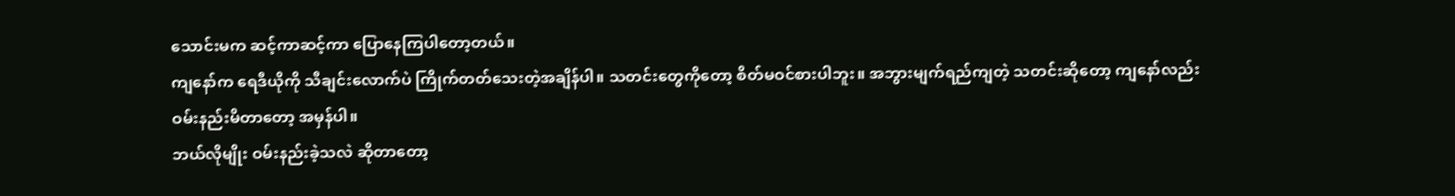သောင်းမက ဆင့်ကာဆင့်ကာ ပြောနေကြပါတော့တယ်။
ကျနော်က ရေဒီယိုကို သီချင်းလောက်ပဲ ကြိုက်တတ်သေးတဲ့အချိန်ပါ။ သတင်းတွေကိုတော့ စိတ်မဝင်စားပါဘူး။ အဘွားမျက်ရည်ကျတဲ့ သတင်းဆိုတော့ ကျနော်လည်း ဝမ်းနည်းမိတာတော့ အမှန်ပါ။
ဘယ်လိုမျိုး ဝမ်းနည်းခဲ့သလဲ ဆိုတာတော့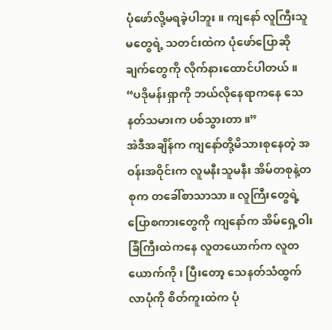ပုံဖော်လို့မရခဲ့ပါဘူး။ ကျနော် လူကြီးသူမတွေရဲ့ သတင်းထဲက ပုံဖော်ပြောဆိုချက်တွေကို လိုက်နားထောင်ပါတယ်။ “ပဒိုမန်းရှာကို ဘယ်လိုနေရာကနေ သေနတ်သမားက ပစ်သွားတာ။”
အဲဒီအချိန်က ကျနော်တို့မိသားစုနေတဲ့ အဝန်းအဝိုင်းက လူမနီးသူမနီး အိမ်တစုနဲ့တစုက တခေါ်စာသာသာ။ လူကြီးတွေရဲ့ ပြောစကားတွေကို ကျနော်က အိမ်ရှေ့ဝါးခြံကြီးထဲကနေ လူတယောက်က လူတယောက်ကို၊ ပြီးတော့ သေနတ်သံထွက်လာပုံကို စိတ်ကူးထဲက ပုံ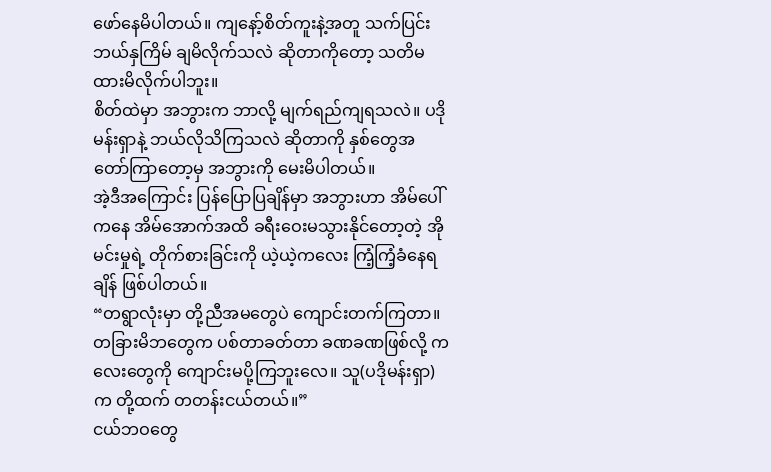ဖော်နေမိပါတယ်။ ကျနော့်စိတ်ကူးနဲ့အတူ သက်ပြင်းဘယ်နှကြိမ် ချမိလိုက်သလဲ ဆိုတာကိုတော့ သတိမထားမိလိုက်ပါဘူး။
စိတ်ထဲမှာ အဘွားက ဘာလို့ မျက်ရည်ကျရသလဲ။ ပဒိုမန်းရှာနဲ့ ဘယ်လိုသိကြသလဲ ဆိုတာကို နှစ်တွေအတော်ကြာတော့မှ အဘွားကို မေးမိပါတယ်။
အဲ့ဒီအကြောင်း ပြန်ပြောပြချိန်မှာ အဘွားဟာ အိမ်ပေါ်ကနေ အိမ်အောက်အထိ ခရီးဝေးမသွားနိုင်တော့တဲ့ အိုမင်းမှုရဲ့ တိုက်စားခြင်းကို ယဲ့ယဲ့ကလေး ကြံ့ကြံ့ခံနေရချိန် ဖြစ်ပါတယ်။
“တရွာလုံးမှာ တို့ညီအမတွေပဲ ကျောင်းတက်ကြတာ။ တခြားမိဘတွေက ပစ်တာခတ်တာ ခဏခဏဖြစ်လို့ ကလေးတွေကို ကျောင်းမပို့ကြဘူးလေ။ သူ(ပဒိုမန်းရှာ)က တို့ထက် တတန်းငယ်တယ်။”
ငယ်ဘဝတွေ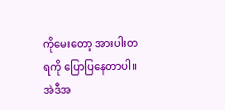ကိုမေးတော့ အားပါးတရကို ပြောပြနေတာပါ။ အဲဒီအ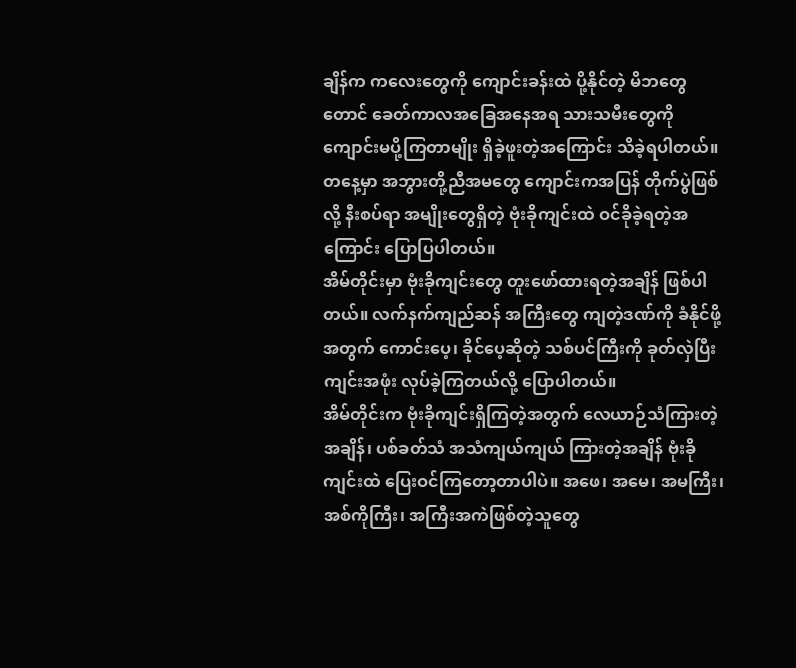ချိန်က ကလေးတွေကို ကျောင်းခန်းထဲ ပို့နိုင်တဲ့ မိဘတွေတောင် ခေတ်ကာလအခြေအနေအရ သားသမီးတွေကို ကျောင်းမပို့ကြတာမျိုး ရှိခဲ့ဖူးတဲ့အကြောင်း သိခဲ့ရပါတယ်။
တနေ့မှာ အဘွားတို့ညီအမတွေ ကျောင်းကအပြန် တိုက်ပွဲဖြစ်လို့ နီးစပ်ရာ အမျိုးတွေရှိတဲ့ ဗုံးခိုကျင်းထဲ ဝင်ခိုခဲ့ရတဲ့အကြောင်း ပြောပြပါတယ်။
အိမ်တိုင်းမှာ ဗုံးခိုကျင်းတွေ တူးဖော်ထားရတဲ့အချိန် ဖြစ်ပါတယ်။ လက်နက်ကျည်ဆန် အကြီးတွေ ကျတဲ့ဒဏ်ကို ခံနိုင်ဖို့အတွက် ကောင်းပေ့၊ ခိုင်ပေ့ဆိုတဲ့ သစ်ပင်ကြီးကို ခုတ်လှဲပြီး ကျင်းအဖုံး လုပ်ခဲ့ကြတယ်လို့ ပြောပါတယ်။
အိမ်တိုင်းက ဗုံးခိုကျင်းရှိကြတဲ့အတွက် လေယာဉ်သံကြားတဲ့အချိန်၊ ပစ်ခတ်သံ အသံကျယ်ကျယ် ကြားတဲ့အချိန် ဗုံးခိုကျင်းထဲ ပြေးဝင်ကြတော့တာပါပဲ။ အဖေ၊ အမေ၊ အမကြီး၊ အစ်ကိုကြီး၊ အကြီးအကဲဖြစ်တဲ့သူတွေ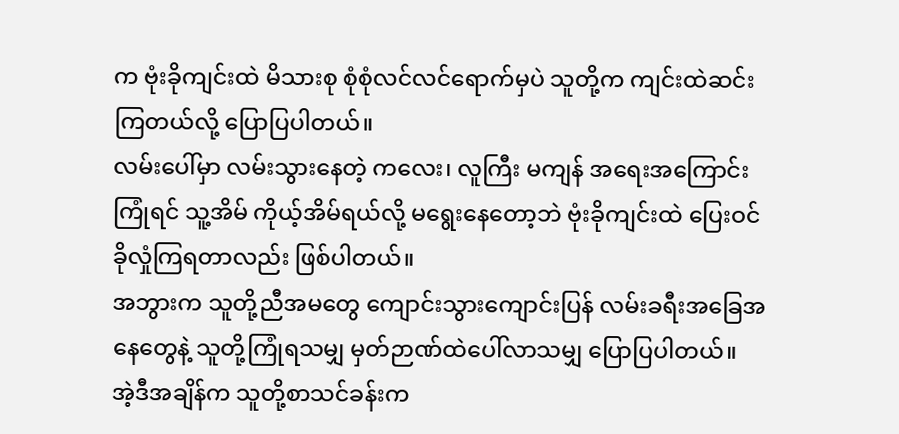က ဗုံးခိုကျင်းထဲ မိသားစု စုံစုံလင်လင်ရောက်မှပဲ သူတို့က ကျင်းထဲဆင်းကြတယ်လို့ ပြောပြပါတယ်။
လမ်းပေါ်မှာ လမ်းသွားနေတဲ့ ကလေး၊ လူကြီး မကျန် အရေးအကြောင်းကြုံရင် သူ့အိမ် ကိုယ့်အိမ်ရယ်လို့ မရွေးနေတော့ဘဲ ဗုံးခိုကျင်းထဲ ပြေးဝင်ခိုလှုံကြရတာလည်း ဖြစ်ပါတယ်။
အဘွားက သူတို့ညီအမတွေ ကျောင်းသွားကျောင်းပြန် လမ်းခရီးအခြေအနေတွေနဲ့ သူတို့ကြုံရသမျှ မှတ်ဉာဏ်ထဲပေါ်လာသမျှ ပြောပြပါတယ်။
အဲ့ဒီအချိန်က သူတို့စာသင်ခန်းက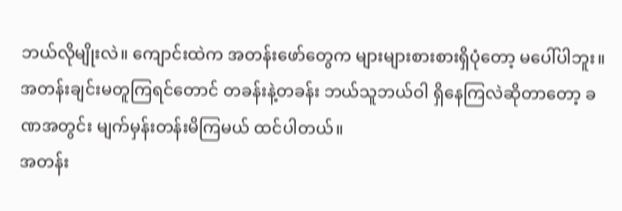ဘယ်လိုမျိုးလဲ။ ကျောင်းထဲက အတန်းဖော်တွေက များများစားစားရှိပုံတော့ မပေါ်ပါဘူး။ အတန်းချင်းမတူကြရင်တောင် တခန်းနဲ့တခန်း ဘယ်သူဘယ်ဝါ ရှိနေကြလဲဆိုတာတော့ ခဏအတွင်း မျက်မှန်းတန်းမိကြမယ် ထင်ပါတယ်။
အတန်း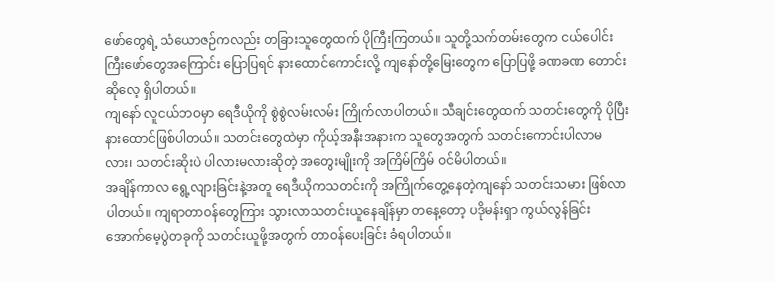ဖော်တွေရဲ့ သံယောဇဉ်ကလည်း တခြားသူတွေထက် ပိုကြီးကြတယ်။ သူတို့သက်တမ်းတွေက ငယ်ပေါင်းကြီးဖော်တွေအကြောင်း ပြောပြရင် နားထောင်ကောင်းလို့ ကျနော်တို့မြေးတွေက ပြောပြဖို့ ခဏခဏ တောင်းဆိုလေ့ ရှိပါတယ်။
ကျနော် လူငယ်ဘဝမှာ ရေဒီယိုကို စွဲစွဲလမ်းလမ်း ကြိုက်လာပါတယ်။ သီချင်းတွေထက် သတင်းတွေကို ပိုပြီး နားထောင်ဖြစ်ပါတယ်။ သတင်းတွေထဲမှာ ကိုယ့်အနီးအနားက သူတွေအတွက် သတင်းကောင်းပါလာမလား၊ သတင်းဆိုးပဲ ပါလားမလားဆိုတဲ့ အတွေးမျိုးကို အကြိမ်ကြိမ် ဝင်မိပါတယ်။
အချိန်ကာလ ရွေ့လျားခြင်းနဲ့အတူ ရေဒီယိုကသတင်းကို အကြိုက်တွေ့နေတဲ့ကျနော် သတင်းသမား ဖြစ်လာပါတယ်။ ကျရာတာဝန်တွေကြား သွားလာသတင်းယူနေချိန်မှာ တနေ့တော့ ပဒိုမန်းရှာ ကွယ်လွန်ခြင်း အောက်မေ့ပွဲတခုကို သတင်းယူဖို့အတွက် တာဝန်ပေးခြင်း ခံရပါတယ်။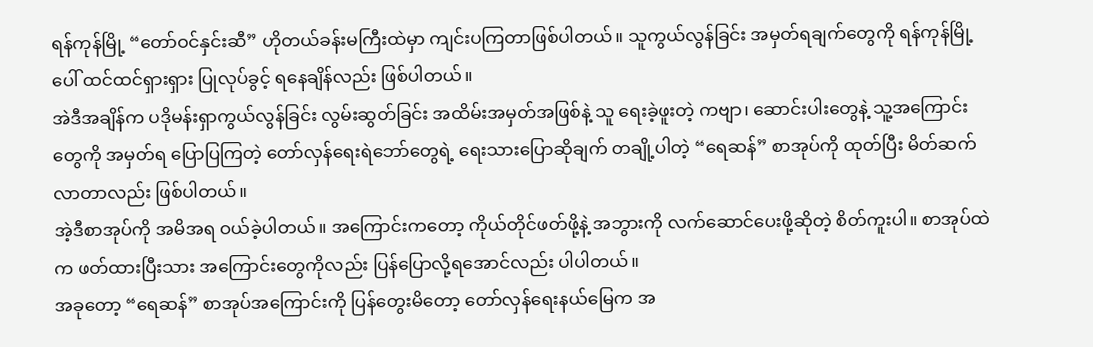ရန်ကုန်မြို့ “တော်ဝင်နှင်းဆီ” ဟိုတယ်ခန်းမကြီးထဲမှာ ကျင်းပကြတာဖြစ်ပါတယ်။ သူကွယ်လွန်ခြင်း အမှတ်ရချက်တွေကို ရန်ကုန်မြို့ပေါ် ထင်ထင်ရှားရှား ပြုလုပ်ခွင့် ရနေချိန်လည်း ဖြစ်ပါတယ်။
အဲဒီအချိန်က ပဒိုမန်းရှာကွယ်လွန်ခြင်း လွမ်းဆွတ်ခြင်း အထိမ်းအမှတ်အဖြစ်နဲ့ သူ ရေးခဲ့ဖူးတဲ့ ကဗျာ၊ ဆောင်းပါးတွေနဲ့ သူ့အကြောင်းတွေကို အမှတ်ရ ပြောပြကြတဲ့ တော်လှန်ရေးရဲဘော်တွေရဲ့ ရေးသားပြောဆိုချက် တချို့ပါတဲ့ “ရေဆန်” စာအုပ်ကို ထုတ်ပြီး မိတ်ဆက်လာတာလည်း ဖြစ်ပါတယ်။
အဲ့ဒီစာအုပ်ကို အမိအရ ဝယ်ခဲ့ပါတယ်။ အကြောင်းကတော့ ကိုယ်တိုင်ဖတ်ဖို့နဲ့ အဘွားကို လက်ဆောင်ပေးဖို့ဆိုတဲ့ စိတ်ကူးပါ။ စာအုပ်ထဲက ဖတ်ထားပြီးသား အကြောင်းတွေကိုလည်း ပြန်ပြောလို့ရအောင်လည်း ပါပါတယ်။
အခုတော့ “ရေဆန်” စာအုပ်အကြောင်းကို ပြန်တွေးမိတော့ တော်လှန်ရေးနယ်မြေက အ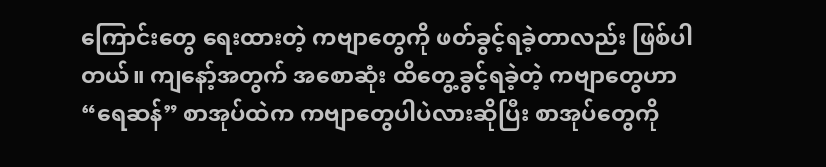ကြောင်းတွေ ရေးထားတဲ့ ကဗျာတွေကို ဖတ်ခွင့်ရခဲ့တာလည်း ဖြစ်ပါတယ်။ ကျနော့်အတွက် အစောဆုံး ထိတွေ့ခွင့်ရခဲ့တဲ့ ကဗျာတွေဟာ “ရေဆန်” စာအုပ်ထဲက ကဗျာတွေပါပဲလားဆိုပြီး စာအုပ်တွေကို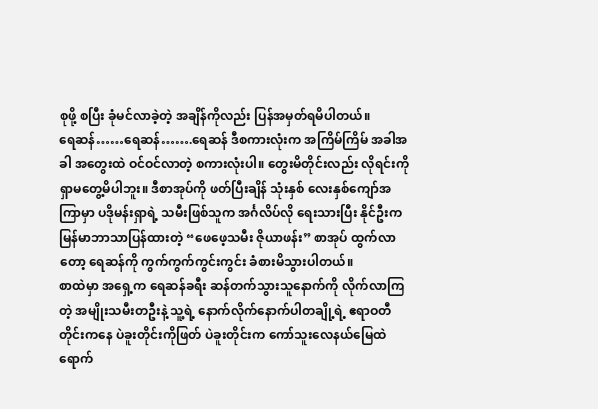စုဖို့ စပြီး ခုံမင်လာခဲ့တဲ့ အချိန်ကိုလည်း ပြန်အမှတ်ရမိပါတယ်။
ရေဆန်……ရေဆန်…….ရေဆန် ဒီစကားလုံးက အကြိမ်ကြိမ် အခါအခါ အတွေးထဲ ဝင်ဝင်လာတဲ့ စကားလုံးပါ။ တွေးမိတိုင်းလည်း လိုရင်းကို ရှာမတွေ့မိပါဘူး။ ဒီစာအုပ်ကို ဖတ်ပြီးချိန် သုံးနှစ် လေးနှစ်ကျော်အကြာမှာ ပဒိုမန်းရှာရဲ့ သမီးဖြစ်သူက အင်္ဂလိပ်လို ရေးသားပြီး နိုင်ဦးက မြန်မာဘာသာပြန်ထားတဲ့ “ဖေဖေ့သမီး ဇိုယာဖန်း” စာအုပ် ထွက်လာတော့ ရေဆန်ကို ကွက်ကွက်ကွင်းကွင်း ခံစားမိသွားပါတယ်။
စာထဲမှာ အရှေ့က ရေဆန်ခရီး ဆန်တက်သွားသူနောက်ကို လိုက်လာကြတဲ့ အမျိုးသမီးတဦးနဲ့ သူ့ရဲ့ နောက်လိုက်နောက်ပါတချို့ရဲ့ ဧရာဝတီတိုင်းကနေ ပဲခူးတိုင်းကိုဖြတ် ပဲခူးတိုင်းက ကော်သူးလေနယ်မြေထဲ ရောက်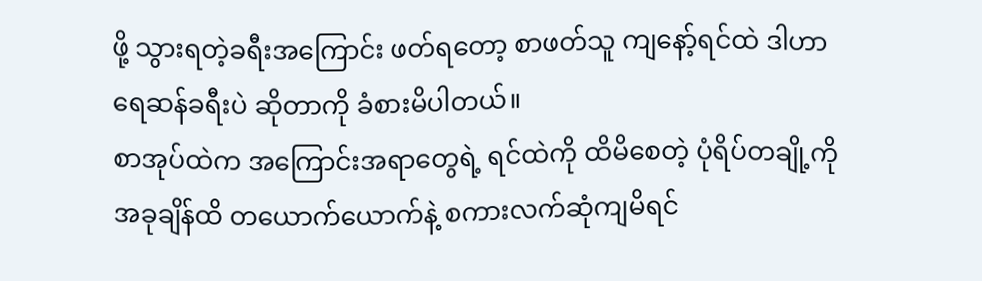ဖို့ သွားရတဲ့ခရီးအကြောင်း ဖတ်ရတော့ စာဖတ်သူ ကျနော့်ရင်ထဲ ဒါဟာ ရေဆန်ခရီးပဲ ဆိုတာကို ခံစားမိပါတယ်။
စာအုပ်ထဲက အကြောင်းအရာတွေရဲ့ ရင်ထဲကို ထိမိစေတဲ့ ပုံရိပ်တချို့ကို အခုချိန်ထိ တယောက်ယောက်နဲ့ စကားလက်ဆုံကျမိရင်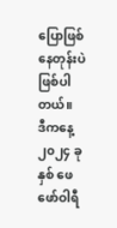ပြောဖြစ်နေတုန်းပဲ ဖြစ်ပါတယ်။
ဒီကနေ့ ၂၀၂၄ ခုနှစ် ဖေဖော်ဝါရီ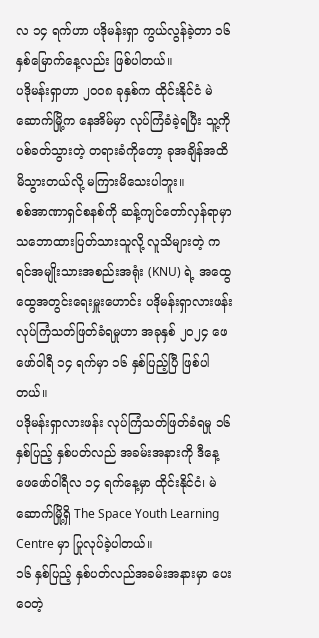လ ၁၄ ရက်ဟာ ပဒိုမန်းရှာ ကွယ်လွန်ခဲ့တာ ၁၆ နှစ်မြောက်နေ့လည်း ဖြစ်ပါတယ်။
ပဒိုမန်းရှာဟာ ၂၀ဝ၈ ခုနှစ်က ထိုင်းနိုင်ငံ မဲဆောက်မြို့က နေအိမ်မှာ လုပ်ကြံခံခဲ့ရပြီး သူ့ကို ပစ်ခတ်သွားတဲ့ တရားခံကိုတော့ ခုအချိန်အထိ မိသွားတယ်လို့ မကြားမိသေးပါဘူး။
စစ်အာဏာရှင်စနစ်ကို ဆန့်ကျင်တော်လှန်ရာမှာ သဘောထားပြတ်သားသူလို့ လူသိများတဲ့ ကရင်အမျိုးသားအစည်းအရုံး (KNU) ရဲ့ အထွေထွေအတွင်းရေးမှူးဟောင်း ပဒိုမန်းရှာလားဖန်း လုပ်ကြံသတ်ဖြတ်ခံရမှုဟာ အခုနှစ် ၂၀၂၄ ဖေဖော်ဝါရီ ၁၄ ရက်မှာ ၁၆ နှစ်ပြည့်ပြီ ဖြစ်ပါတယ်။
ပဒိုမန်းရှာလားဖန်း လုပ်ကြံသတ်ဖြတ်ခံရမှု ၁၆ နှစ်ပြည့် နှစ်ပတ်လည် အခမ်းအနားကို ဒီနေ့ ဖေဖော်ဝါရီလ ၁၄ ရက်နေ့မှာ ထိုင်းနိုင်ငံ၊ မဲဆောက်မြို့ရှိ The Space Youth Learning Centre မှာ ပြုလုပ်ခဲ့ပါတယ်။
၁၆ နှစ်ပြည့် နှစ်ပတ်လည်အခမ်းအနားမှာ ပေးဝေတဲ့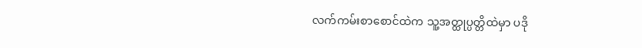လက်ကမ်းစာစောင်ထဲက သူ့အတ္ထုပ္ပတ္တိထဲမှာ ပဒို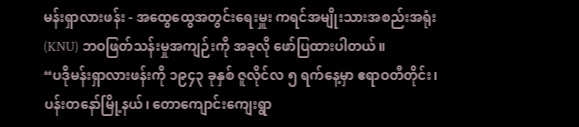မန်းရှာလားဖန်း - အထွေထွေအတွင်းရေးမှူး ကရင်အမျိုးသားအစည်းအရုံး (KNU) ဘဝဖြတ်သန်းမှုအကျဉ်းကို အခုလို ဖော်ပြထားပါတယ်။
“ပဒိုမန်းရှာလားဖန်းကို ၁၉၄၃ ခုနှစ် ဇူလိုင်လ ၅ ရက်နေ့မှာ ဧရာဝတီတိုင်း၊ ပန်းတနော်မြို့နယ်၊ တောကျောင်းကျေးရွာ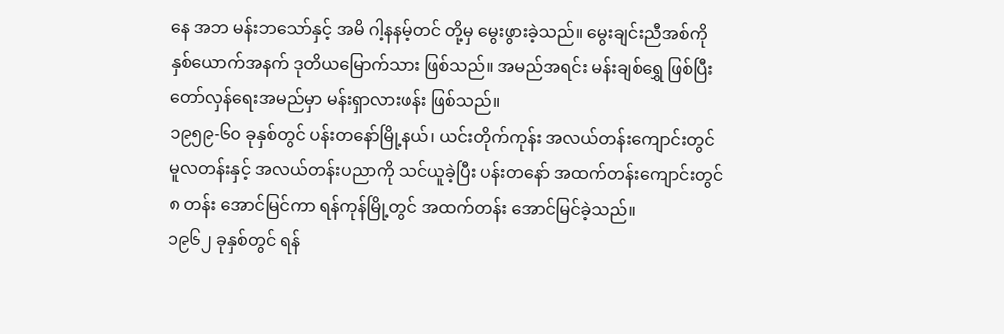နေ အဘ မန်းဘသော်နှင့် အမိ ဂါ့နနမ့်တင် တို့မှ မွေးဖွားခဲ့သည်။ မွေးချင်းညီအစ်ကို နှစ်ယောက်အနက် ဒုတိယမြောက်သား ဖြစ်သည်။ အမည်အရင်း မန်းချစ်ရွှေ ဖြစ်ပြီး တော်လှန်ရေးအမည်မှာ မန်းရှာလားဖန်း ဖြစ်သည်။
၁၉၅၉-၆၀ ခုနှစ်တွင် ပန်းတနော်မြို့နယ်၊ ယင်းတိုက်ကုန်း အလယ်တန်းကျောင်းတွင် မူလတန်းနှင့် အလယ်တန်းပညာကို သင်ယူခဲ့ပြီး ပန်းတနော် အထက်တန်းကျောင်းတွင် ၈ တန်း အောင်မြင်ကာ ရန်ကုန်မြို့တွင် အထက်တန်း အောင်မြင်ခဲ့သည်။
၁၉၆၂ ခုနှစ်တွင် ရန်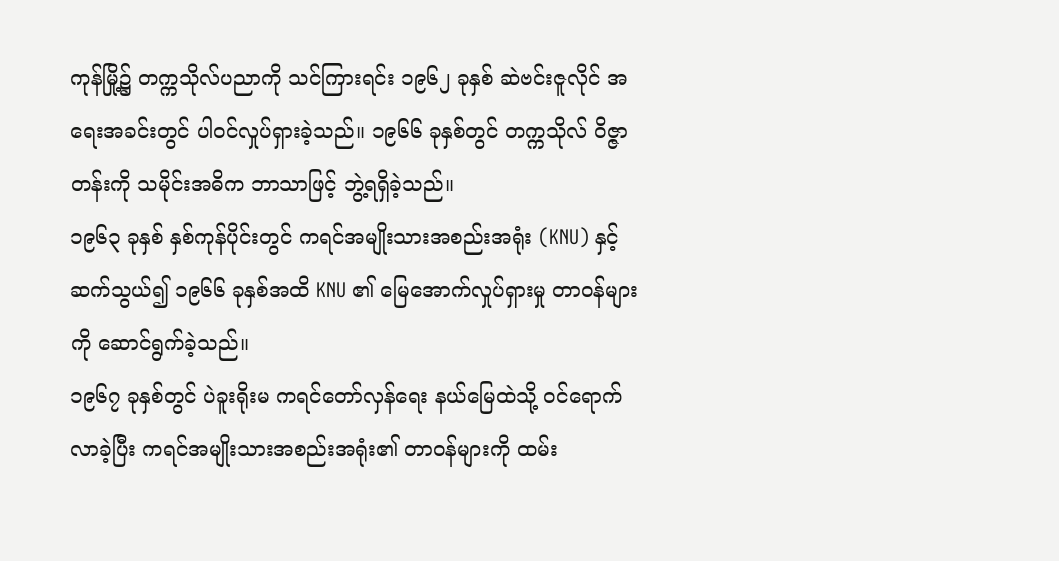ကုန်မြို့၌ တက္ကသိုလ်ပညာကို သင်ကြားရင်း ၁၉၆၂ ခုနှစ် ဆဲဗင်းဇူလိုင် အရေးအခင်းတွင် ပါဝင်လှုပ်ရှားခဲ့သည်။ ၁၉၆၆ ခုနှစ်တွင် တက္ကသိုလ် ဝိဇ္ဇာတန်းကို သမိုင်းအဓိက ဘာသာဖြင့် ဘွဲ့ရရှိခဲ့သည်။
၁၉၆၃ ခုနှစ် နှစ်ကုန်ပိုင်းတွင် ကရင်အမျိုးသားအစည်းအရုံး (KNU) နှင့် ဆက်သွယ်၍ ၁၉၆၆ ခုနှစ်အထိ KNU ၏ မြေအောက်လှုပ်ရှားမှု တာဝန်များကို ဆောင်ရွက်ခဲ့သည်။
၁၉၆၇ ခုနှစ်တွင် ပဲခူးရိုးမ ကရင်တော်လှန်ရေး နယ်မြေထဲသို့ ဝင်ရောက်လာခဲ့ပြီး ကရင်အမျိုးသားအစည်းအရုံး၏ တာဝန်များကို ထမ်း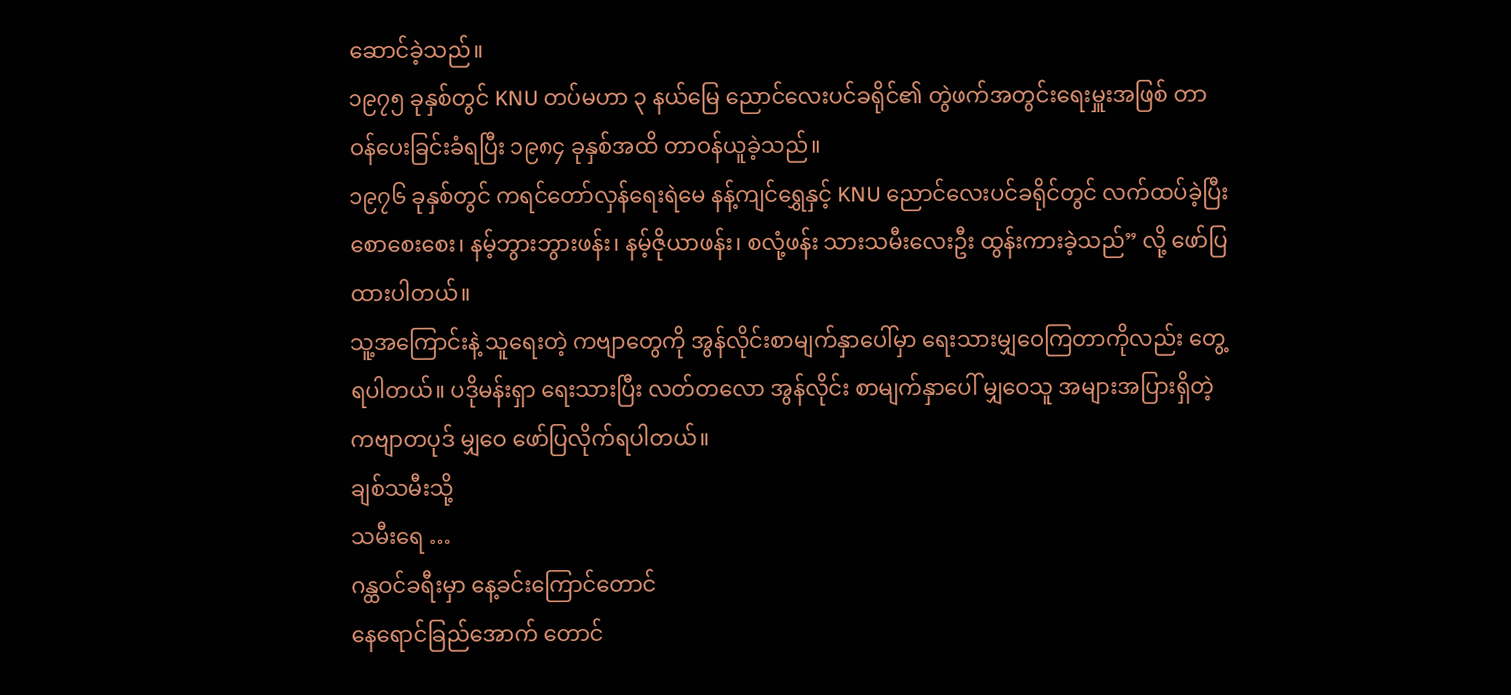ဆောင်ခဲ့သည်။
၁၉၇၅ ခုနှစ်တွင် KNU တပ်မဟာ ၃ နယ်မြေ ညောင်လေးပင်ခရိုင်၏ တွဲဖက်အတွင်းရေးမှူးအဖြစ် တာဝန်ပေးခြင်းခံရပြီး ၁၉၈၄ ခုနှစ်အထိ တာဝန်ယူခဲ့သည်။
၁၉၇၆ ခုနှစ်တွင် ကရင်တော်လှန်ရေးရဲမေ နန့်ကျင်ရွှေနှင့် KNU ညောင်လေးပင်ခရိုင်တွင် လက်ထပ်ခဲ့ပြီး စောစေးစေး၊ နမ့်ဘွားဘွားဖန်း၊ နမ့်ဇိုယာဖန်း၊ စလုံ့ဖန်း သားသမီးလေးဦး ထွန်းကားခဲ့သည်” လို့ ဖော်ပြထားပါတယ်။
သူ့အကြောင်းနဲ့ သူရေးတဲ့ ကဗျာတွေကို အွန်လိုင်းစာမျက်နှာပေါ်မှာ ရေးသားမျှဝေကြတာကိုလည်း တွေ့ရပါတယ်။ ပဒိုမန်းရှာ ရေးသားပြီး လတ်တလော အွန်လိုင်း စာမျက်နှာပေါ် မျှဝေသူ အများအပြားရှိတဲ့ ကဗျာတပုဒ် မျှဝေ ဖော်ပြလိုက်ရပါတယ်။
ချစ်သမီးသို့
သမီးရေ …
ဂန္ထဝင်ခရီးမှာ နေ့ခင်းကြောင်တောင်
နေရောင်ခြည်အောက် တောင်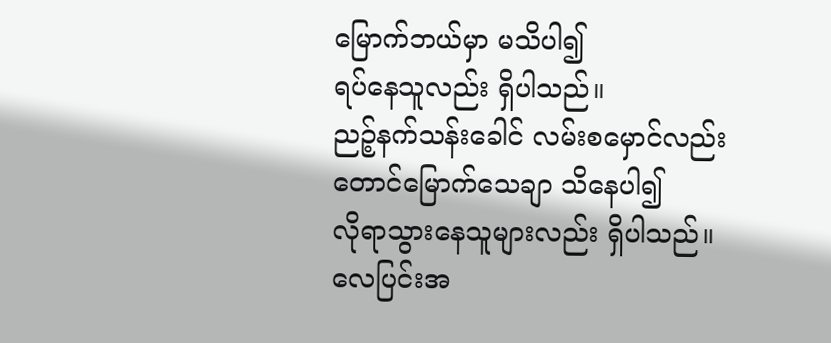မြောက်ဘယ်မှာ မသိပါ၍
ရပ်နေသူလည်း ရှိပါသည်။
ညဉ့်နက်သန်းခေါင် လမ်းစမှောင်လည်း
တောင်မြောက်သေချာ သိနေပါ၍
လိုရာသွားနေသူများလည်း ရှိပါသည်။
လေပြင်းအ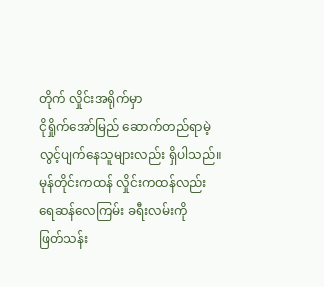တိုက် လှိုင်းအရိုက်မှာ
ငိုရှိုက်အော်မြည် ဆောက်တည်ရာမဲ့
လွင့်ပျက်နေသူများလည်း ရှိပါသည်။
မုန်တိုင်းကထန် လှိုင်းကထန်လည်း
ရေဆန်လေကြမ်း ခရီးလမ်းကို
ဖြတ်သန်း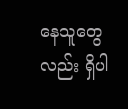နေသူတွေလည်း ရှိပါ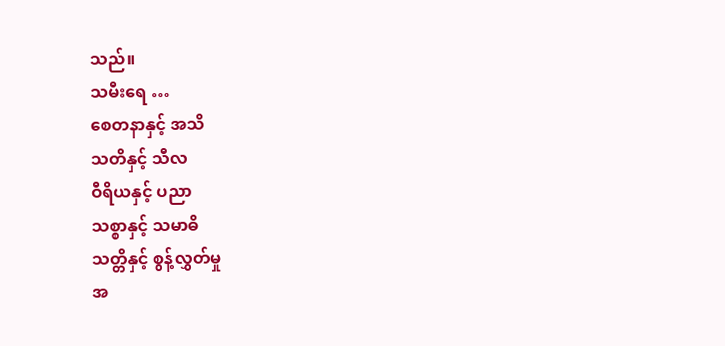သည်။
သမီးရေ …
စေတနာနှင့် အသိ
သတိနှင့် သီလ
ဝီရိယနှင့် ပညာ
သစ္စာနှင့် သမာဓိ
သတ္တိနှင့် စွန့်လွှတ်မှု
အ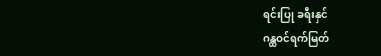ရင်းပြု ခရီးနှင်
ဂန္ထဝင်ရက်မြတ်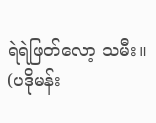ရဲရဲဖြတ်လော့ သမီး။
(ပဒိုမန်း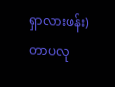ရှာလားဖန်း)
တာပလု